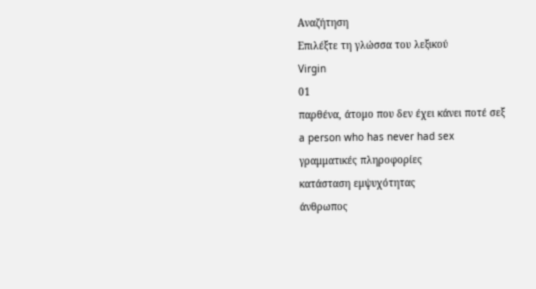Αναζήτηση
Επιλέξτε τη γλώσσα του λεξικού
Virgin
01
παρθένα, άτομο που δεν έχει κάνει ποτέ σεξ
a person who has never had sex
γραμματικές πληροφορίες
κατάσταση εμψυχότητας
άνθρωπος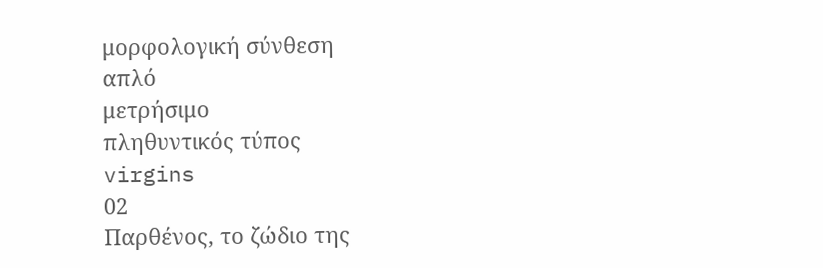μορφολογική σύνθεση
απλό
μετρήσιμο
πληθυντικός τύπος
virgins
02
Παρθένος, το ζώδιο της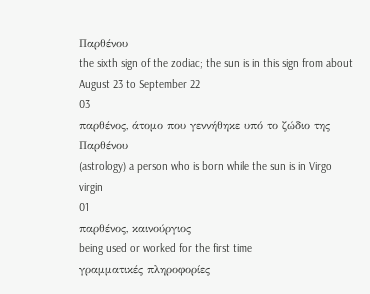Παρθένου
the sixth sign of the zodiac; the sun is in this sign from about August 23 to September 22
03
παρθένος, άτομο που γεννήθηκε υπό το ζώδιο της Παρθένου
(astrology) a person who is born while the sun is in Virgo
virgin
01
παρθένος, καινούργιος
being used or worked for the first time
γραμματικές πληροφορίες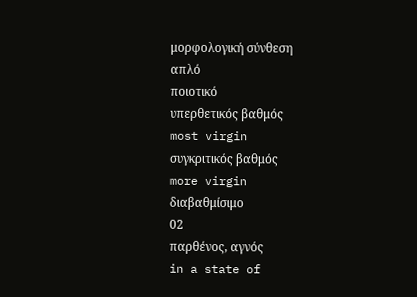μορφολογική σύνθεση
απλό
ποιοτικό
υπερθετικός βαθμός
most virgin
συγκριτικός βαθμός
more virgin
διαβαθμίσιμο
02
παρθένος, αγνός
in a state of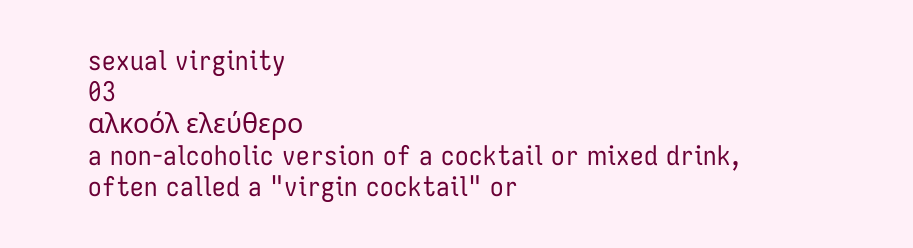sexual virginity
03
αλκοόλ ελεύθερο
a non-alcoholic version of a cocktail or mixed drink, often called a "virgin cocktail" or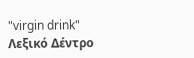"virgin drink"
Λεξικό Δέντρο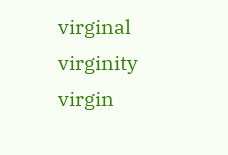virginal
virginity
virgin